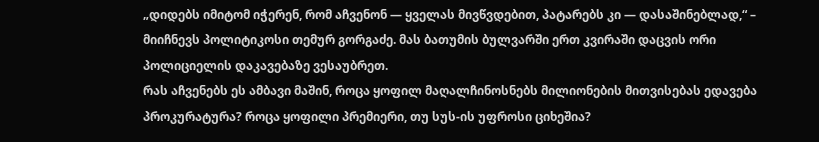„დიდებს იმიტომ იჭერენ, რომ აჩვენონ — ყველას მივწვდებით, პატარებს კი — დასაშინებლად,“ – მიიჩნევს პოლიტიკოსი თემურ გორგაძე. მას ბათუმის ბულვარში ერთ კვირაში დაცვის ორი პოლიციელის დაკავებაზე ვესაუბრეთ.
რას აჩვენებს ეს ამბავი მაშინ, როცა ყოფილ მაღალჩინოსნებს მილიონების მითვისებას ედავება პროკურატურა? როცა ყოფილი პრემიერი, თუ სუს-ის უფროსი ციხეშია?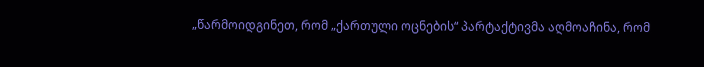„წარმოიდგინეთ, რომ „ქართული ოცნების“ პარტაქტივმა აღმოაჩინა, რომ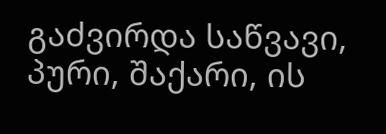გაძვირდა საწვავი, პური, შაქარი, ის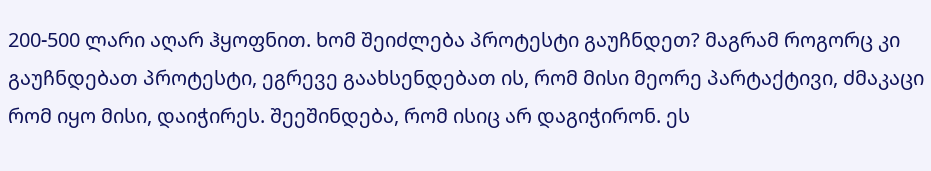200-500 ლარი აღარ ჰყოფნით. ხომ შეიძლება პროტესტი გაუჩნდეთ? მაგრამ როგორც კი გაუჩნდებათ პროტესტი, ეგრევე გაახსენდებათ ის, რომ მისი მეორე პარტაქტივი, ძმაკაცი რომ იყო მისი, დაიჭირეს. შეეშინდება, რომ ისიც არ დაგიჭირონ. ეს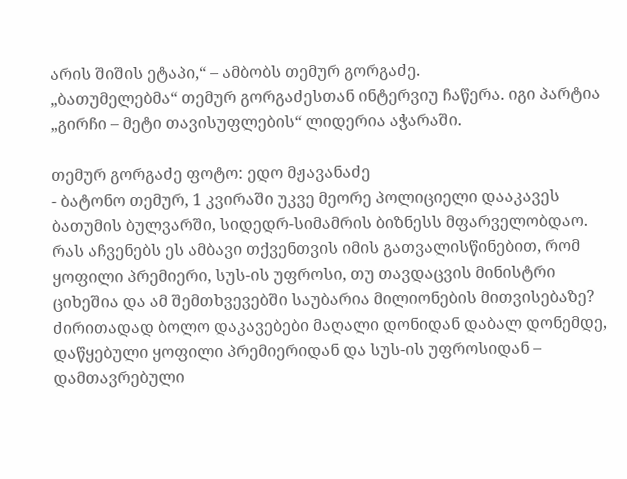არის შიშის ეტაპი,“ – ამბობს თემურ გორგაძე.
„ბათუმელებმა“ თემურ გორგაძესთან ინტერვიუ ჩაწერა. იგი პარტია „გირჩი – მეტი თავისუფლების“ ლიდერია აჭარაში.

თემურ გორგაძე ფოტო: ედო მჟავანაძე
- ბატონო თემურ, 1 კვირაში უკვე მეორე პოლიციელი დააკავეს ბათუმის ბულვარში, სიდედრ-სიმამრის ბიზნესს მფარველობდაო. რას აჩვენებს ეს ამბავი თქვენთვის იმის გათვალისწინებით, რომ ყოფილი პრემიერი, სუს-ის უფროსი, თუ თავდაცვის მინისტრი ციხეშია და ამ შემთხვევებში საუბარია მილიონების მითვისებაზე?
ძირითადად ბოლო დაკავებები მაღალი დონიდან დაბალ დონემდე, დაწყებული ყოფილი პრემიერიდან და სუს-ის უფროსიდან – დამთავრებული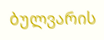ბულვარის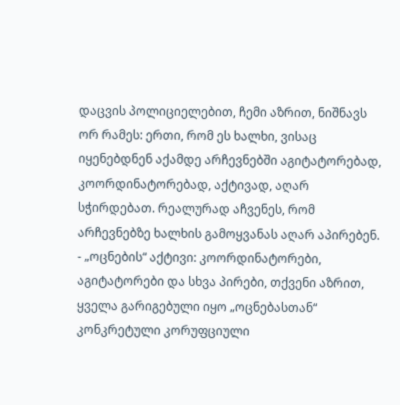დაცვის პოლიციელებით, ჩემი აზრით, ნიშნავს ორ რამეს: ერთი, რომ ეს ხალხი, ვისაც იყენებდნენ აქამდე არჩევნებში აგიტატორებად, კოორდინატორებად, აქტივად, აღარ სჭირდებათ. რეალურად აჩვენეს, რომ არჩევნებზე ხალხის გამოყვანას აღარ აპირებენ.
- „ოცნების“ აქტივი: კოორდინატორები, აგიტატორები და სხვა პირები, თქვენი აზრით, ყველა გარიგებული იყო „ოცნებასთან“ კონკრეტული კორუფციული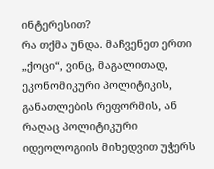ინტერესით?
რა თქმა უნდა. მაჩვენეთ ერთი „ქოცი“, ვინც, მაგალითად, ეკონომიკური პოლიტიკის, განათლების რეფორმის, ან რაღაც პოლიტიკური იდეოლოგიის მიხედვით უჭერს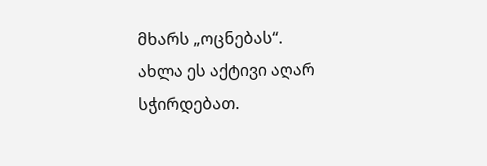მხარს „ოცნებას“.
ახლა ეს აქტივი აღარ სჭირდებათ.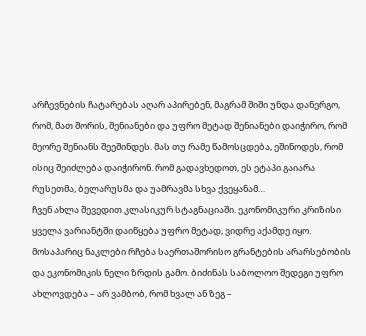არჩევნების ჩატარებას აღარ აპირებენ, მაგრამ შიში უნდა დანერგო, რომ, მათ შორის, შენიანები და უფრო მეტად შენიანები დაიჭირო, რომ მეორე შენიანს შეეშინდეს. მას თუ რამე წამოსცდება, ეშინოდეს, რომ ისიც შეიძლება დაიჭირონ. რომ გადავხედოთ, ეს ეტაპი გაიარა რუსეთმა, ბელარუსმა და უამრავმა სხვა ქვეყანამ…
ჩვენ ახლა შევედით კლასიკურ სტაგნაციაში. ეკონომიკური კრიზისი ყველა ვარიანტში დაიწყება უფრო მეტად, ვიდრე აქამდე იყო. მოსაპარიც ნაკლები რჩება საერთაშორისო გრანტების არარსებობის და ეკონომიკის ნელი ზრდის გამო. ბიძინას საბოლოო შედეგი უფრო ახლოვდება – არ ვამბობ, რომ ხვალ ან ზეგ –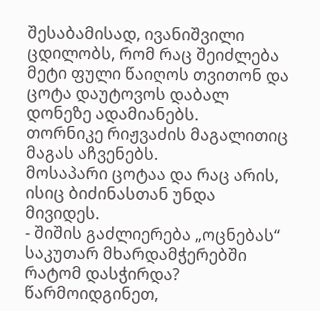შესაბამისად, ივანიშვილი ცდილობს, რომ რაც შეიძლება მეტი ფული წაიღოს თვითონ და ცოტა დაუტოვოს დაბალ დონეზე ადამიანებს.
თორნიკე რიჟვაძის მაგალითიც მაგას აჩვენებს.
მოსაპარი ცოტაა და რაც არის, ისიც ბიძინასთან უნდა მივიდეს.
- შიშის გაძლიერება „ოცნებას“ საკუთარ მხარდამჭერებში რატომ დასჭირდა?
წარმოიდგინეთ,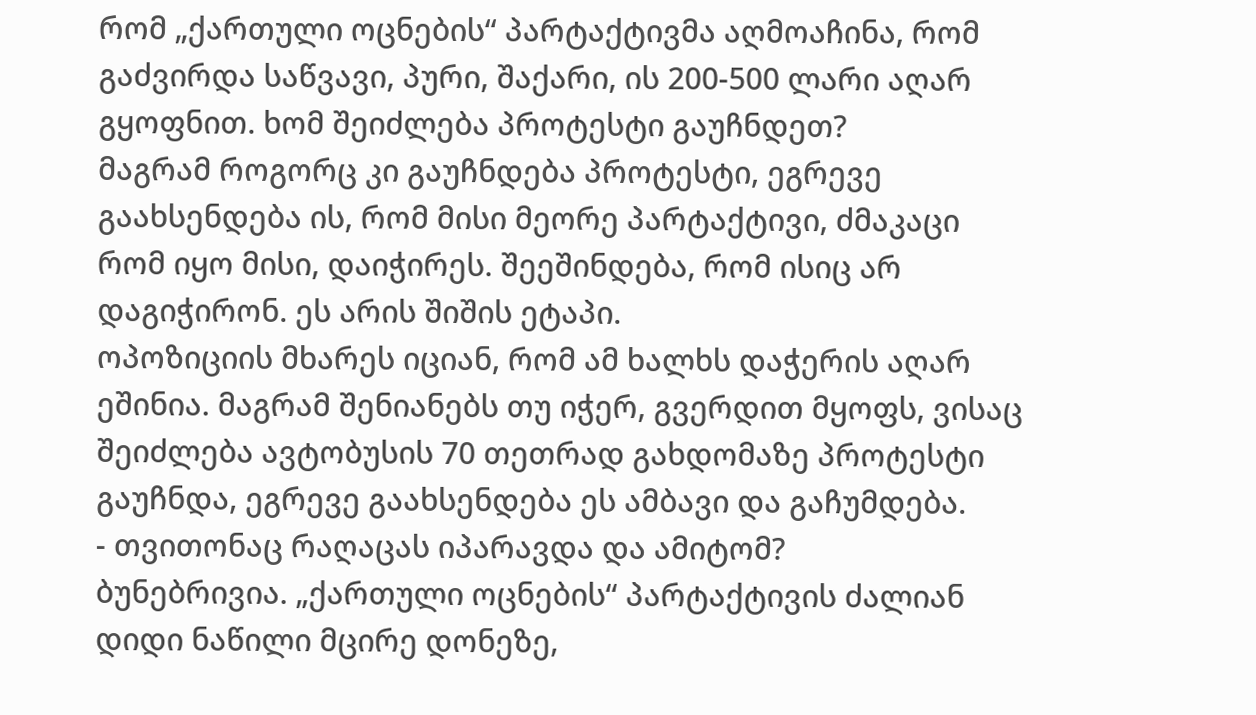რომ „ქართული ოცნების“ პარტაქტივმა აღმოაჩინა, რომ გაძვირდა საწვავი, პური, შაქარი, ის 200-500 ლარი აღარ გყოფნით. ხომ შეიძლება პროტესტი გაუჩნდეთ?
მაგრამ როგორც კი გაუჩნდება პროტესტი, ეგრევე გაახსენდება ის, რომ მისი მეორე პარტაქტივი, ძმაკაცი რომ იყო მისი, დაიჭირეს. შეეშინდება, რომ ისიც არ დაგიჭირონ. ეს არის შიშის ეტაპი.
ოპოზიციის მხარეს იციან, რომ ამ ხალხს დაჭერის აღარ ეშინია. მაგრამ შენიანებს თუ იჭერ, გვერდით მყოფს, ვისაც შეიძლება ავტობუსის 70 თეთრად გახდომაზე პროტესტი გაუჩნდა, ეგრევე გაახსენდება ეს ამბავი და გაჩუმდება.
- თვითონაც რაღაცას იპარავდა და ამიტომ?
ბუნებრივია. „ქართული ოცნების“ პარტაქტივის ძალიან დიდი ნაწილი მცირე დონეზე,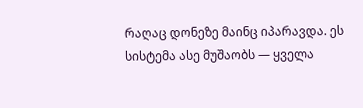რაღაც დონეზე მაინც იპარავდა. ეს სისტემა ასე მუშაობს — ყველა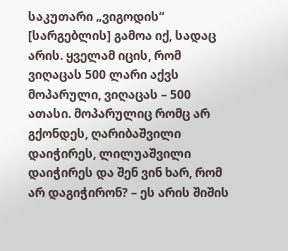საკუთარი „ვიგოდის“ [სარგებლის] გამოა იქ, სადაც არის. ყველამ იცის, რომ ვიღაცას 500 ლარი აქვს მოპარული, ვიღაცას – 500 ათასი. მოპარულიც რომც არ გქონდეს, ღარიბაშვილი დაიჭირეს, ლილუაშვილი დაიჭირეს და შენ ვინ ხარ, რომ არ დაგიჭირონ? – ეს არის შიშის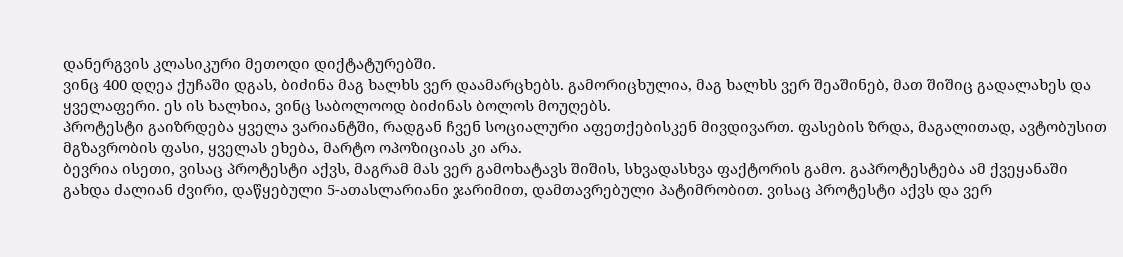დანერგვის კლასიკური მეთოდი დიქტატურებში.
ვინც 400 დღეა ქუჩაში დგას, ბიძინა მაგ ხალხს ვერ დაამარცხებს. გამორიცხულია, მაგ ხალხს ვერ შეაშინებ, მათ შიშიც გადალახეს და ყველაფერი. ეს ის ხალხია, ვინც საბოლოოდ ბიძინას ბოლოს მოუღებს.
პროტესტი გაიზრდება ყველა ვარიანტში, რადგან ჩვენ სოციალური აფეთქებისკენ მივდივართ. ფასების ზრდა, მაგალითად, ავტობუსით მგზავრობის ფასი, ყველას ეხება, მარტო ოპოზიციას კი არა.
ბევრია ისეთი, ვისაც პროტესტი აქვს, მაგრამ მას ვერ გამოხატავს შიშის, სხვადასხვა ფაქტორის გამო. გაპროტესტება ამ ქვეყანაში გახდა ძალიან ძვირი, დაწყებული 5-ათასლარიანი ჯარიმით, დამთავრებული პატიმრობით. ვისაც პროტესტი აქვს და ვერ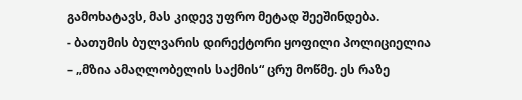გამოხატავს, მას კიდევ უფრო მეტად შეეშინდება.
- ბათუმის ბულვარის დირექტორი ყოფილი პოლიციელია – „მზია ამაღლობელის საქმის“ ცრუ მოწმე. ეს რაზე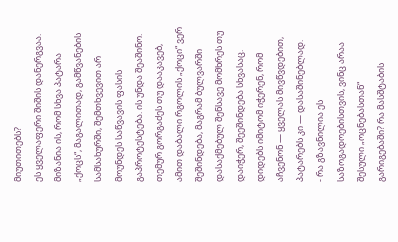მიუთითებს?
ეს ყველაფერი შიშის დანერგვაა. მიზანია ის, რომ სხვა პატარა „ქოცს“, მაგალითად, გამწვანების სამსახურში, შემთხვევით არ მოუნდეს საწვავის ფასის გაპროტესტება. ის უნდა შეაშინო. თემურ გორგაძეს თუ დააკავებ, ამით დაბალი რგოლის „ქოცი“ ვერ შეშინდება, მაგრამ ბულვარში დასაქმებულ შენსავე მომხრეს თუ დაიჭერ, შეეშინდება სხვასაც.
დიდებს იმიტომ იჭერენ, რომ აჩვენონ — ყველას მივწვდებით, პატარებს კი — დასაშინებლად.
- რა გზავნილია ეს საზოგადოებისთვის, ვინც არაა შესული „ოცნებასთან“ გარიგებაში? რა მასშტაბის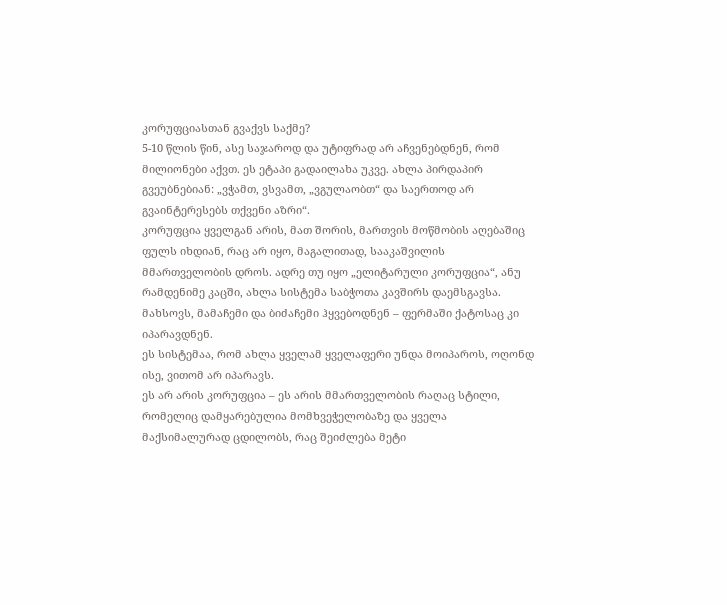კორუფციასთან გვაქვს საქმე?
5-10 წლის წინ, ასე საჯაროდ და უტიფრად არ აჩვენებდნენ, რომ მილიონები აქვთ. ეს ეტაპი გადაილახა უკვე. ახლა პირდაპირ გვეუბნებიან: „ვჭამთ, ვსვამთ, „ვგულაობთ“ და საერთოდ არ გვაინტერესებს თქვენი აზრი“.
კორუფცია ყველგან არის, მათ შორის, მართვის მოწმობის აღებაშიც ფულს იხდიან, რაც არ იყო, მაგალითად, სააკაშვილის მმართველობის დროს. ადრე თუ იყო „ელიტარული კორუფცია“, ანუ რამდენიმე კაცში, ახლა სისტემა საბჭოთა კავშირს დაემსგავსა. მახსოვს, მამაჩემი და ბიძაჩემი ჰყვებოდნენ – ფერმაში ქატოსაც კი იპარავდნენ.
ეს სისტემაა, რომ ახლა ყველამ ყველაფერი უნდა მოიპაროს, ოღონდ ისე, ვითომ არ იპარავს.
ეს არ არის კორუფცია – ეს არის მმართველობის რაღაც სტილი, რომელიც დამყარებულია მომხვეჭელობაზე და ყველა მაქსიმალურად ცდილობს, რაც შეიძლება მეტი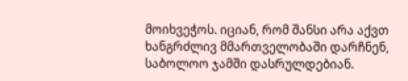მოიხვეჭოს. იციან, რომ შანსი არა აქვთ ხანგრძლივ მმართველობაში დარჩნენ, საბოლოო ჯამში დასრულდებიან.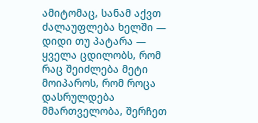ამიტომაც, სანამ აქვთ ძალაუფლება ხელში — დიდი თუ პატარა — ყველა ცდილობს, რომ რაც შეიძლება მეტი მოიპაროს, რომ როცა დასრულდება მმართველობა, შერჩეთ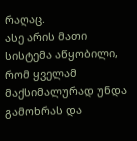რაღაც.
ასე არის მათი სისტემა აწყობილი, რომ ყველამ მაქსიმალურად უნდა გამოხრას და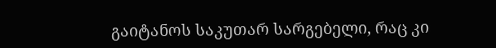გაიტანოს საკუთარ სარგებელი, რაც კი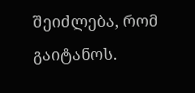შეიძლება, რომ გაიტანოს.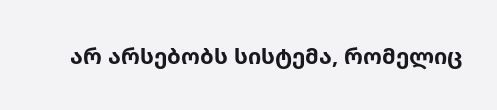არ არსებობს სისტემა, რომელიც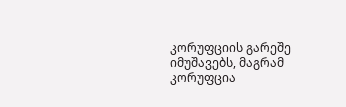კორუფციის გარეშე იმუშავებს, მაგრამ კორუფცია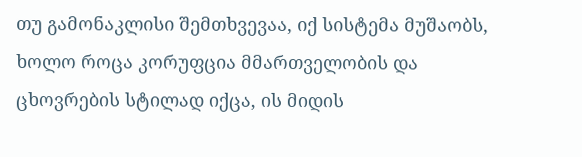თუ გამონაკლისი შემთხვევაა, იქ სისტემა მუშაობს, ხოლო როცა კორუფცია მმართველობის და ცხოვრების სტილად იქცა, ის მიდის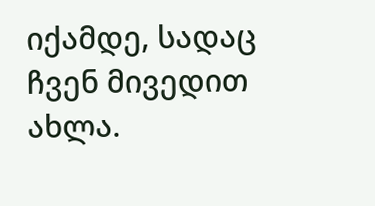იქამდე, სადაც ჩვენ მივედით ახლა.